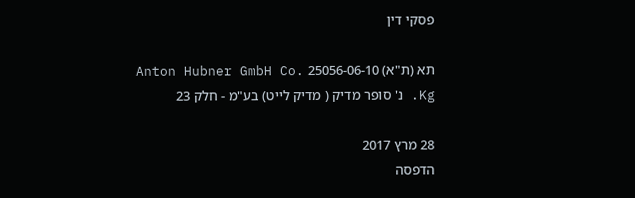פסקי דין

תא (ת"א) 25056-06-10 Anton Hubner GmbH Co. Kg. נ' סופר מדיק ( מדיק לייט) בע"מ - חלק 23

28 מרץ 2017
הדפסה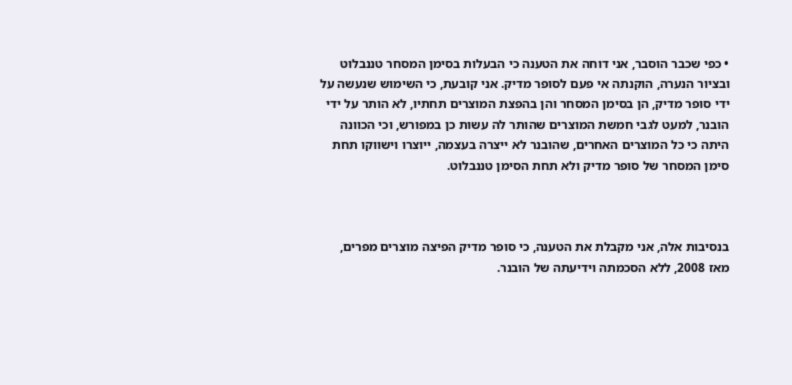• כפי שכבר הוסבר, אני דוחה את הטענה כי הבעלות בסימן המסחר טננבלוט ובציור הנערה, הוקנתה אי פעם לסופר מדיק. אני קובעת, כי השימוש שנעשה על ידי סופר מדיק, הן בסימן המסחר והן בהפצת המוצרים תחתיו, לא הותר על ידי הובנר, למעט לגבי חמשת המוצרים שהותר לה עשות כן במפורש, וכי הכוונה היתה כי כל המוצרים האחרים, שהובנר לא ייצרה בעצמה, ייוצרו וישווקו תחת סימן המסחר של סופר מדיק ולא תחת הסימן טננבלוט.



בנסיבות אלה, אני מקבלת את הטענה, כי סופר מדיק הפיצה מוצרים מפרים, מאז 2008, ללא הסכמתה וידיעתה של הובנר.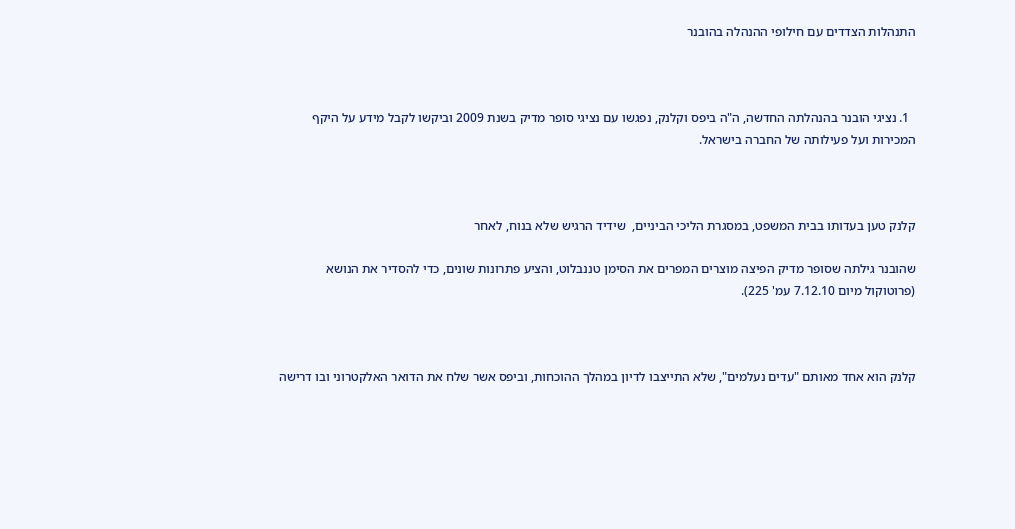התנהלות הצדדים עם חילופי ההנהלה בהובנר



  1. נציגי הובנר בהנהלתה החדשה, ה"ה ביפס וקלנק, נפגשו עם נציגי סופר מדיק בשנת 2009 וביקשו לקבל מידע על היקף המכירות ועל פעילותה של החברה בישראל.



קלנק טען בעדותו בבית המשפט, במסגרת הליכי הביניים,  שידיד הרגיש שלא בנוח, לאחר

שהובנר גילתה שסופר מדיק הפיצה מוצרים המפרים את הסימן טננבלוט, והציע פתרונות שונים, כדי להסדיר את הנושא (פרוטוקול מיום 7.12.10 עמ' 225).



קלנק הוא אחד מאותם "עדים נעלמים", שלא התייצבו לדיון במהלך ההוכחות, וביפס אשר שלח את הדואר האלקטרוני ובו דרישה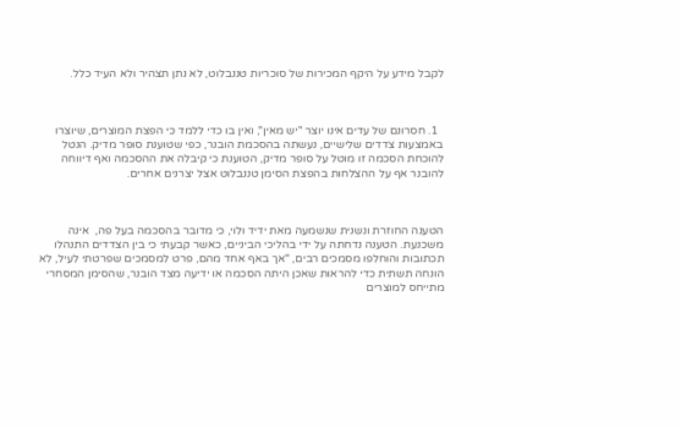לקבל מידע על היקף המכירות של סוכריות טננבלוט, לא נתן תצהיר ולא העיד כלל.



  1. חסרונם של עדים אינו יוצר "יש מאין", ואין בו כדי ללמד כי הפצת המוצרים, שיוצרו באמצעות צדדים שלישיים, נעשתה בהסכמת הובנר, כפי שטוענת סופר מדיק. הנטל להוכחת הסכמה זו מוטל על סופר מדיק, הטוענת כי קיבלה את ההסכמה ואף דיווחה להובנר אף על ההצלחות בהפצת הסימן טננבלוט אצל יצרנים אחרים.



הטענה החוזרת ונשנית שנשמעה מאת ידיד ולוי, כי מדובר בהסכמה בעל פה,  אינה משכנעת. הטענה נדחתה על ידי בהליכי הביניים, כאשר קבעתי כי בין הצדדים התנהלו תכתובות והוחלפו מסמכים רבים, "אך באף אחד מהם, פרט למסמכים שפרטתי לעיל, לא הונחה תשתית כדי להראות שאכן היתה הסכמה או ידיעה מצד הובנר, שהסימן המסחרי מתייחס למוצרים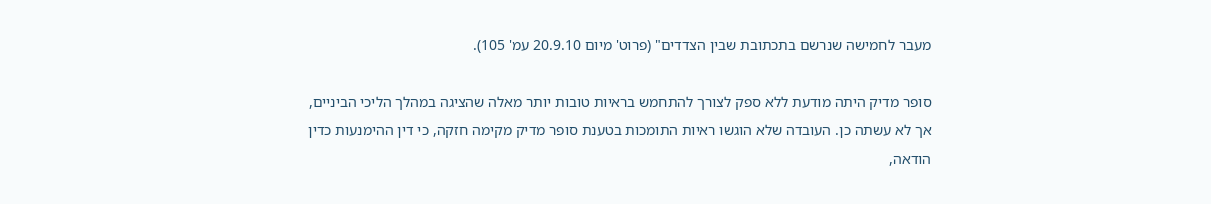מעבר לחמישה שנרשם בתכתובת שבין הצדדים" (פרוט' מיום 20.9.10 עמ' 105).

סופר מדיק היתה מודעת ללא ספק לצורך להתחמש בראיות טובות יותר מאלה שהציגה במהלך הליכי הביניים, אך לא עשתה כן. העובדה שלא הוגשו ראיות התומכות בטענת סופר מדיק מקימה חזקה, כי דין ההימנעות כדין הודאה,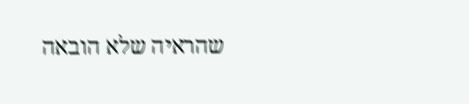שהראיה שלא הובאה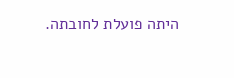היתה פועלת לחובתה.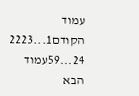עמוד הקודם1...2223
24...59עמוד הבא